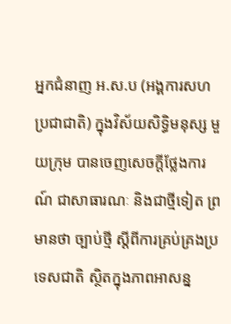អ្នកជំនាញ អ.ស.ប (អង្គការសហប្រជាជាតិ) ក្នុងវិស័យសិទ្ធិមនុស្ស មួយក្រុម បានចេញសេចក្ដីថ្លែងការណ៍ ជាសាធារណៈ និងជាថ្មីទៀត ព្រមានថា ច្បាប់ថ្មី ស្តីពីការគ្រប់គ្រងប្រទេសជាតិ ស្ថិតក្នុងភាពអាសន្ន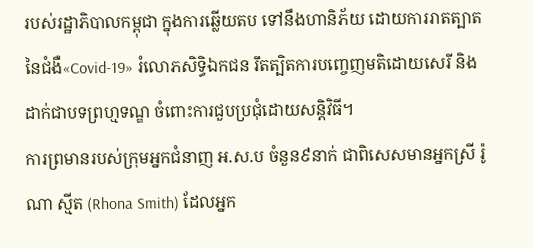របស់រដ្ឋាភិបាលកម្ពុជា ក្នុងការឆ្លើយតប ទៅនឹងហានិភ័យ ដោយការរាតត្បាត នៃជំងឺ«Covid-19» រំលោភសិទ្ធិឯកជន រឹតត្បិតការបញ្ចេញមតិដោយសេរី និងដាក់ជាបទព្រហ្មទណ្ឌ ចំពោះការជួបប្រជុំដោយសន្តិវិធី។
ការព្រមានរបស់ក្រុមអ្នកជំនាញ អ.ស.ប ចំនួន៩នាក់ ជាពិសេសមានអ្នកស្រី រ៉ូណា ស្មីត (Rhona Smith) ដែលអ្នក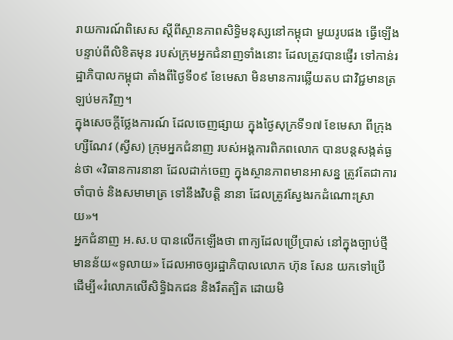រាយការណ៍ពិសេស ស្តីពីស្ថានភាពសិទ្ធិមនុស្សនៅកម្ពុជា មួយរូបផង ធ្វើឡើងបន្ទាប់ពីលិខិតមុន របស់ក្រុមអ្នកជំនាញទាំងនោះ ដែលត្រូវបានផ្ញើរ ទៅកាន់រដ្ឋាភិបាលកម្ពុជា តាំងពីថ្ងៃទី០៩ ខែមេសា មិនមានការឆ្លើយតប ជាវិជ្ជមានត្រឡប់មកវិញ។
ក្នុងសេចក្ដីថ្លែងការណ៍ ដែលចេញផ្សាយ ក្នុងថ្ងៃសុក្រទី១៧ ខែមេសា ពីក្រុងហ្សឺណែវ (ស្វីស) ក្រុមអ្នកជំនាញ របស់អង្គការពិភពលោក បានបន្តសង្កត់ធ្ងន់ថា «វិធានការនានា ដែលដាក់ចេញ ក្នុងស្ថានភាពមានអាសន្ន ត្រូវតែជាការចាំបាច់ និងសមាមាត្រ ទៅនឹងវិបត្តិ នានា ដែលត្រូវស្វែងរកដំណោះស្រាយ»។
អ្នកជំនាញ អ.ស.ប បានលើកឡើងថា ពាក្យដែលប្រើប្រាស់ នៅក្នុងច្បាប់ថ្មី មានន័យ«ទូលាយ» ដែលអាចឲ្យរដ្ឋាភិបាលលោក ហ៊ុន សែន យកទៅប្រើ ដើម្បី«រំលោភលើសិទ្ធិឯកជន និងរឹតត្បិត ដោយមិ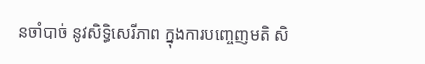នចាំបាច់ នូវសិទ្ធិសេរីភាព ក្នុងការបញ្ចេញមតិ សិ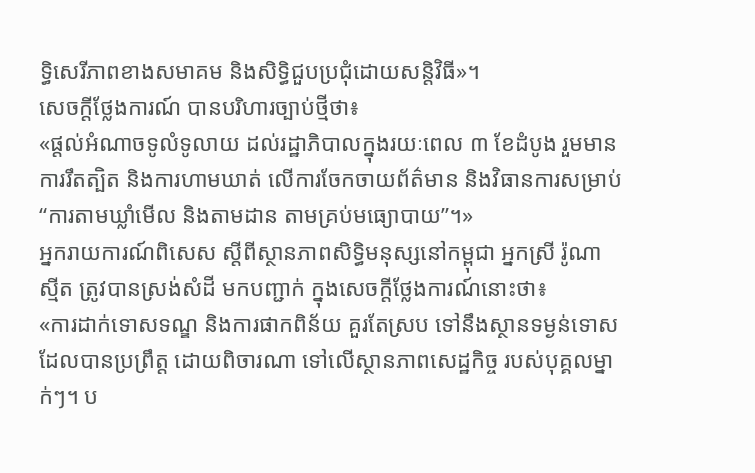ទ្ធិសេរីភាពខាងសមាគម និងសិទ្ធិជួបប្រជុំដោយសន្តិវិធី»។
សេចក្ដីថ្លែងការណ៍ បានបរិហារច្បាប់ថ្មីថា៖
«ផ្តល់អំណាចទូលំទូលាយ ដល់រដ្ឋាភិបាលក្នុងរយៈពេល ៣ ខែដំបូង រួមមានការរឹតត្បិត និងការហាមឃាត់ លើការចែកចាយព័ត៌មាន និងវិធានការសម្រាប់ “ការតាមឃ្លាំមើល និងតាមដាន តាមគ្រប់មធ្យោបាយ”។»
អ្នករាយការណ៍ពិសេស ស្តីពីស្ថានភាពសិទ្ធិមនុស្សនៅកម្ពុជា អ្នកស្រី រ៉ូណា ស្មីត ត្រូវបានស្រង់សំដី មកបញ្ជាក់ ក្នុងសេចក្ដីថ្លែងការណ៍នោះថា៖
«ការដាក់ទោសទណ្ឌ និងការផាកពិន័យ គួរតែស្រប ទៅនឹងស្ថានទម្ងន់ទោស ដែលបានប្រព្រឹត្ត ដោយពិចារណា ទៅលើស្ថានភាពសេដ្ឋកិច្ច របស់បុគ្គលម្នាក់ៗ។ ប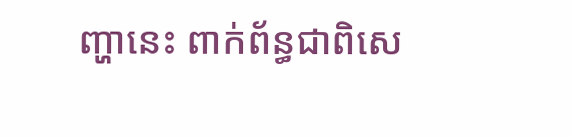ញ្ហានេះ ពាក់ព័ន្ធជាពិសេ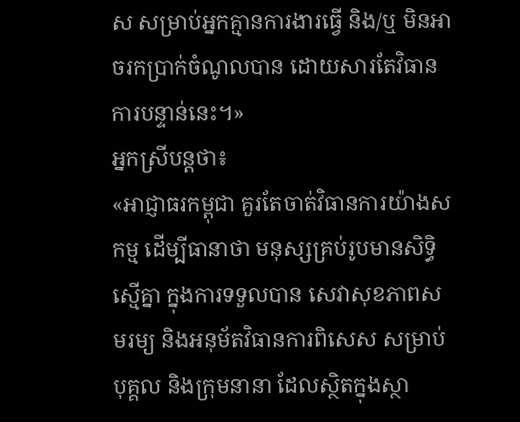ស សម្រាប់អ្នកគ្មានការងារធ្វើ និង/ឬ មិនអាចរកប្រាក់ចំណូលបាន ដោយសារតែវិធានការបន្ទាន់នេះ។»
អ្នកស្រីបន្តថា៖
«អាជ្ញាធរកម្ពុជា គួរតែចាត់វិធានការយ៉ាងសកម្ម ដើម្បីធានាថា មនុស្សគ្រប់រូបមានសិទ្ធិស្មើគ្នា ក្នុងការទទួលបាន សេវាសុខភាពសមរម្យ និងអនុម័តវិធានការពិសេស សម្រាប់បុគ្គល និងក្រុមនានា ដែលស្ថិតក្នុងស្ថា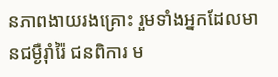នភាពងាយរងគ្រោះ រួមទាំងអ្នកដែលមានជម្ងឺរ៉ាំរ៉ៃ ជនពិការ ម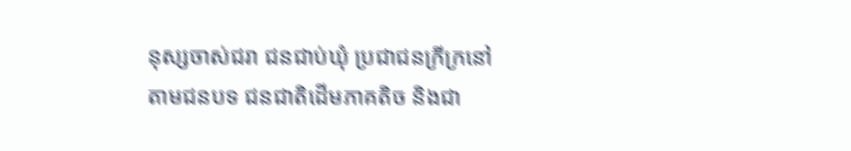នុស្សចាស់ជរា ជនជាប់ឃុំ ប្រជាជនក្រីក្រនៅតាមជនបទ ជនជាតិដើមភាគតិច និងជា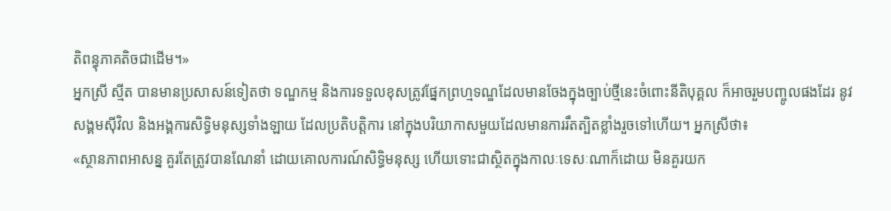តិពន្ធុភាគតិចជាដើម។»
អ្នកស្រី ស្មីត បានមានប្រសាសន៍ទៀតថា ទណ្ឌកម្ម និងការទទួលខុសត្រូវផ្នែកព្រហ្មទណ្ឌដែលមានចែងក្នុងច្បាប់ថ្មីនេះចំពោះនីតិបុគ្គល ក៏អាចរួមបញ្ចូលផងដែរ នូវសង្គមស៊ីវិល និងអង្គការសិទ្ធិមនុស្សទាំងឡាយ ដែលប្រតិបត្តិការ នៅក្នុងបរិយាកាសមួយដែលមានការរឹតត្បិតខ្លាំងរួចទៅហើយ។ អ្នកស្រីថា៖
«ស្ថានភាពអាសន្ន គួរតែត្រូវបានណែនាំ ដោយគោលការណ៍សិទ្ធិមនុស្ស ហើយទោះជាស្ថិតក្នុងកាលៈទេសៈណាក៏ដោយ មិនគួរយក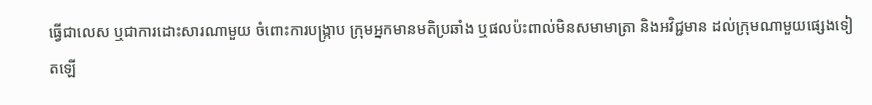ធ្វើជាលេស ឬជាការដោះសារណាមួយ ចំពោះការបង្ក្រាប ក្រុមអ្នកមានមតិប្រឆាំង ឬផលប៉ះពាល់មិនសមាមាត្រា និងអវិជ្ជមាន ដល់ក្រុមណាមួយផ្សេងទៀតឡើ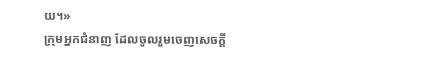យ។»
ក្រុមអ្នកជំនាញ ដែលចូលរួមចេញសេចក្តី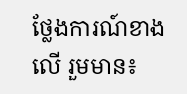ថ្លែងការណ៍ខាងលើ រួមមាន៖